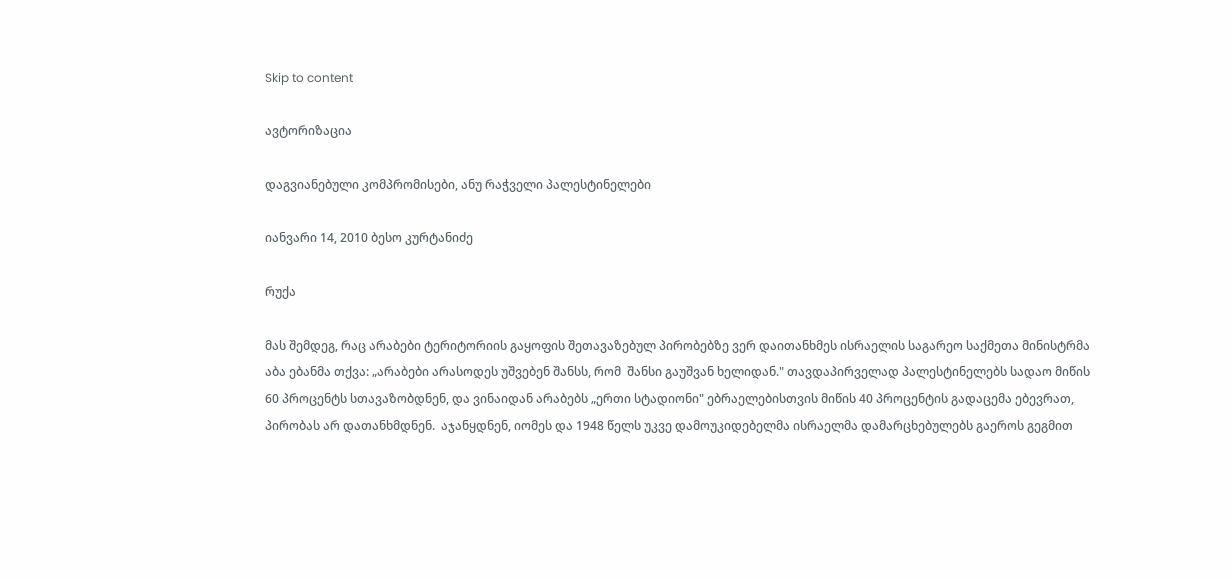Skip to content

ავტორიზაცია

დაგვიანებული კომპრომისები, ანუ რაჭველი პალესტინელები

იანვარი 14, 2010 ბესო კურტანიძე

რუქა

მას შემდეგ, რაც არაბები ტერიტორიის გაყოფის შეთავაზებულ პირობებზე ვერ დაითანხმეს ისრაელის საგარეო საქმეთა მინისტრმა  აბა ებანმა თქვა: „არაბები არასოდეს უშვებენ შანსს, რომ  შანსი გაუშვან ხელიდან." თავდაპირველად პალესტინელებს სადაო მიწის  60 პროცენტს სთავაზობდნენ, და ვინაიდან არაბებს „ერთი სტადიონი" ებრაელებისთვის მიწის 40 პროცენტის გადაცემა ებევრათ, პირობას არ დათანხმდნენ.  აჯანყდნენ, იომეს და 1948 წელს უკვე დამოუკიდებელმა ისრაელმა დამარცხებულებს გაეროს გეგმით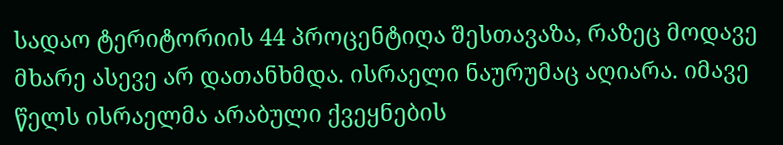სადაო ტერიტორიის 44 პროცენტიღა შესთავაზა, რაზეც მოდავე მხარე ასევე არ დათანხმდა. ისრაელი ნაურუმაც აღიარა. იმავე წელს ისრაელმა არაბული ქვეყნების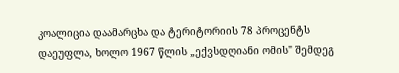კოალიცია დაამარცხა და ტერიტორიის 78 პროცენტს დაეუფლა, ხოლო 1967 წლის „ექვსდღიანი ომის" შემდეგ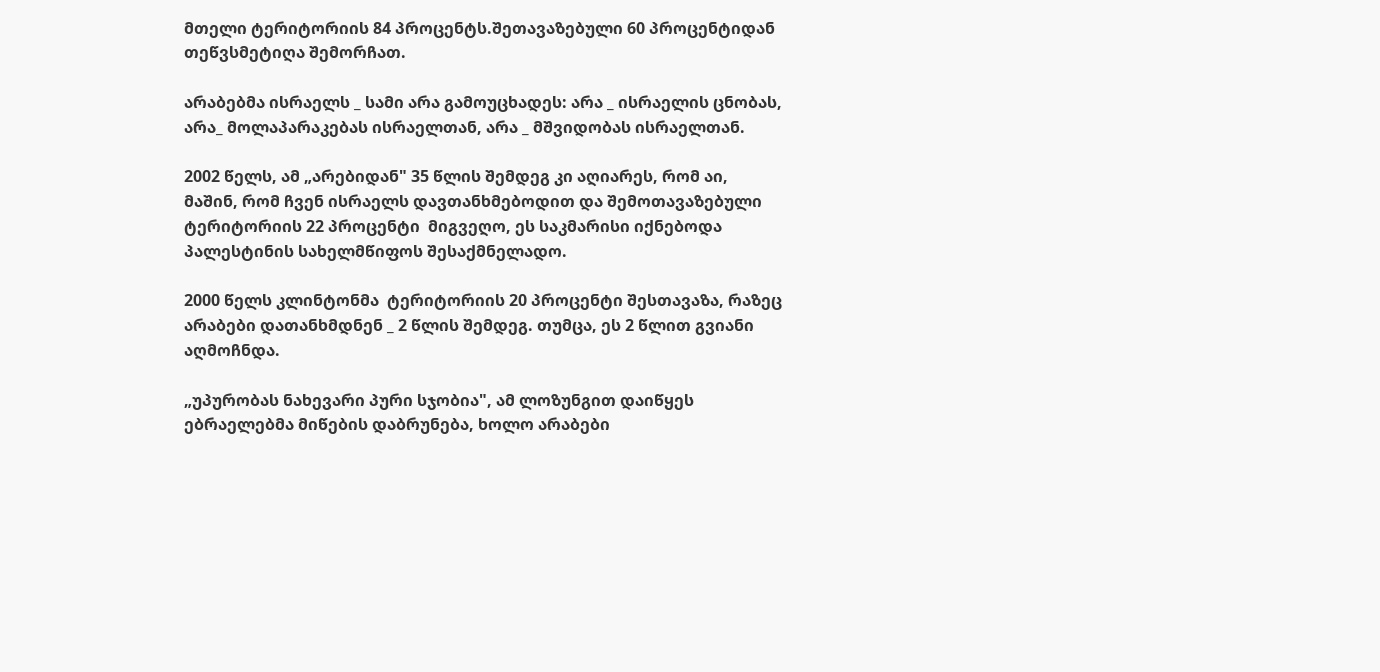მთელი ტერიტორიის 84 პროცენტს.შეთავაზებული 60 პროცენტიდან თეწვსმეტიღა შემორჩათ.

არაბებმა ისრაელს _ სამი არა გამოუცხადეს: არა _ ისრაელის ცნობას, არა_ მოლაპარაკებას ისრაელთან, არა _ მშვიდობას ისრაელთან.

2002 წელს, ამ „არებიდან" 35 წლის შემდეგ კი აღიარეს, რომ აი, მაშინ, რომ ჩვენ ისრაელს დავთანხმებოდით და შემოთავაზებული ტერიტორიის 22 პროცენტი  მიგვეღო, ეს საკმარისი იქნებოდა პალესტინის სახელმწიფოს შესაქმნელადო.

2000 წელს კლინტონმა  ტერიტორიის 20 პროცენტი შესთავაზა, რაზეც არაბები დათანხმდნენ _ 2 წლის შემდეგ. თუმცა, ეს 2 წლით გვიანი აღმოჩნდა.

„უპურობას ნახევარი პური სჯობია", ამ ლოზუნგით დაიწყეს  ებრაელებმა მიწების დაბრუნება, ხოლო არაბები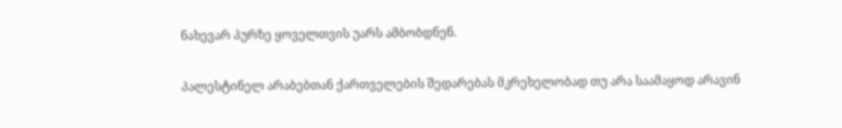ნახევარ პურზე ყოველთვის უარს ამბობდნენ.

პალესტინელ არაბებთან ქართველების შედარებას მკრეხელობად თუ არა საამაყოდ არავინ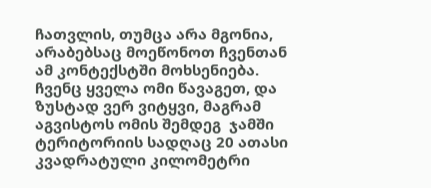ჩათვლის, თუმცა არა მგონია, არაბებსაც მოეწონოთ ჩვენთან ამ კონტექსტში მოხსენიება. ჩვენც ყველა ომი წავაგეთ, და ზუსტად ვერ ვიტყვი, მაგრამ აგვისტოს ომის შემდეგ  ჯამში ტერიტორიის სადღაც 20 ათასი კვადრატული კილომეტრი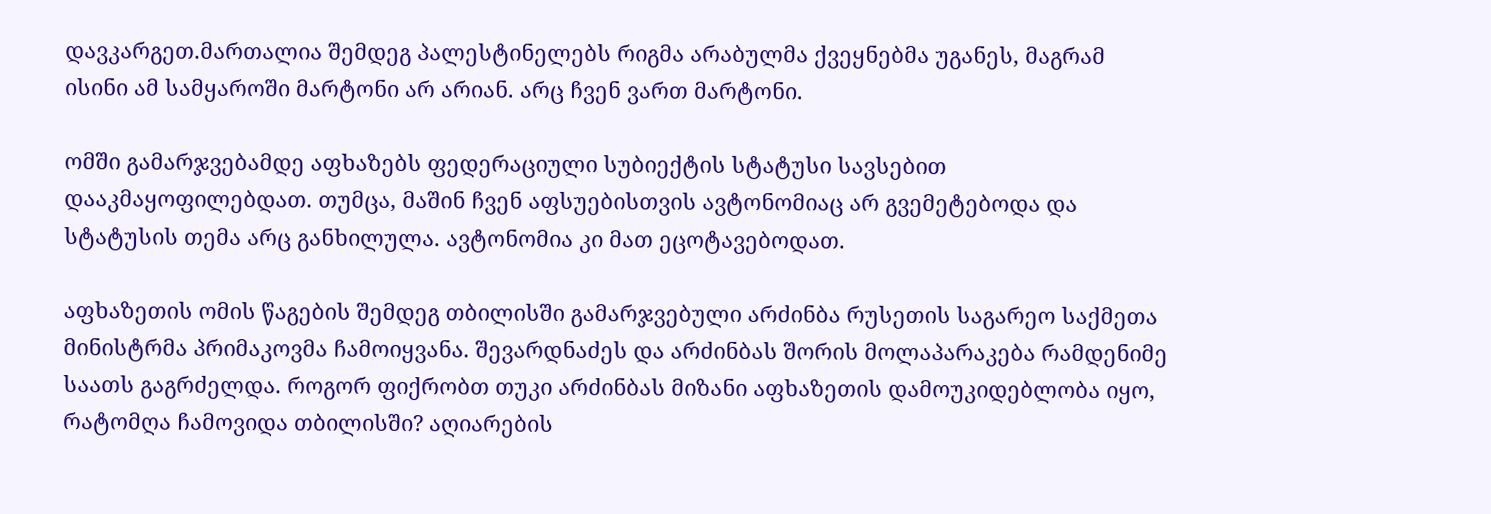დავკარგეთ.მართალია შემდეგ პალესტინელებს რიგმა არაბულმა ქვეყნებმა უგანეს, მაგრამ ისინი ამ სამყაროში მარტონი არ არიან. არც ჩვენ ვართ მარტონი.

ომში გამარჯვებამდე აფხაზებს ფედერაციული სუბიექტის სტატუსი სავსებით დააკმაყოფილებდათ. თუმცა, მაშინ ჩვენ აფსუებისთვის ავტონომიაც არ გვემეტებოდა და  სტატუსის თემა არც განხილულა. ავტონომია კი მათ ეცოტავებოდათ.

აფხაზეთის ომის წაგების შემდეგ თბილისში გამარჯვებული არძინბა რუსეთის საგარეო საქმეთა მინისტრმა პრიმაკოვმა ჩამოიყვანა. შევარდნაძეს და არძინბას შორის მოლაპარაკება რამდენიმე საათს გაგრძელდა. როგორ ფიქრობთ თუკი არძინბას მიზანი აფხაზეთის დამოუკიდებლობა იყო, რატომღა ჩამოვიდა თბილისში? აღიარების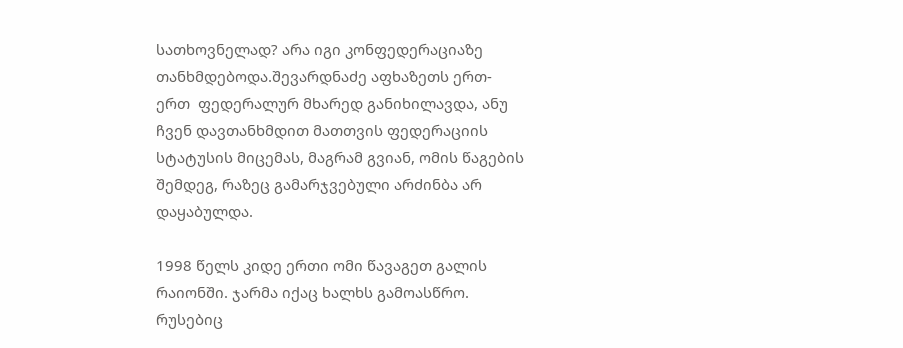სათხოვნელად? არა იგი კონფედერაციაზე თანხმდებოდა.შევარდნაძე აფხაზეთს ერთ-ერთ  ფედერალურ მხარედ განიხილავდა, ანუ ჩვენ დავთანხმდით მათთვის ფედერაციის სტატუსის მიცემას, მაგრამ გვიან, ომის წაგების შემდეგ, რაზეც გამარჯვებული არძინბა არ დაყაბულდა.

1998 წელს კიდე ერთი ომი წავაგეთ გალის რაიონში. ჯარმა იქაც ხალხს გამოასწრო. რუსებიც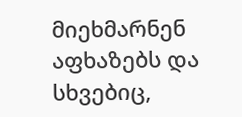მიეხმარნენ აფხაზებს და სხვებიც,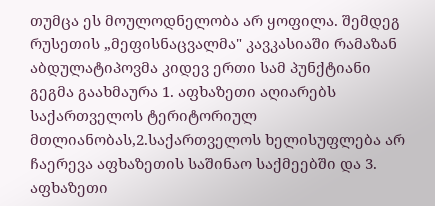თუმცა ეს მოულოდნელობა არ ყოფილა. შემდეგ რუსეთის „მეფისნაცვალმა" კავკასიაში რამაზან აბდულატიპოვმა კიდევ ერთი სამ პუნქტიანი გეგმა გაახმაურა 1. აფხაზეთი აღიარებს საქართველოს ტერიტორიულ მთლიანობას,2.საქართველოს ხელისუფლება არ ჩაერევა აფხაზეთის საშინაო საქმეებში და 3. აფხაზეთი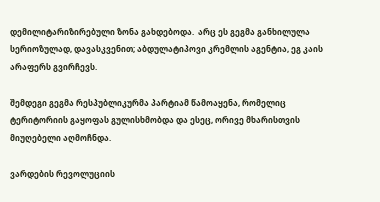დემილიტარიზირებული ზონა გახდებოდა.  არც ეს გეგმა განხილულა სერიოზულად, დავასკვენით; აბდულატიპოვი კრემლის აგენტია, ეგ კაის არაფერს გვირჩევს.

შემდეგი გეგმა რესპუბლიკურმა პარტიამ წამოაყენა, რომელიც ტერიტორიის გაყოფას გულისხმობდა და ესეც, ორივე მხარისთვის მიუღებელი აღმოჩნდა.

ვარდების რევოლუციის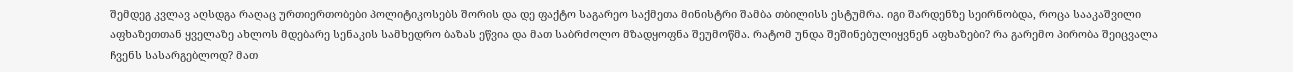შემდეგ კვლავ აღსდგა რაღაც ურთიერთობები პოლიტიკოსებს შორის და დე ფაქტო საგარეო საქმეთა მინისტრი შამბა თბილისს ესტუმრა. იგი შარდენზე სეირნობდა, როცა სააკაშვილი აფხაზეთთან ყველაზე ახლოს მდებარე სენაკის სამხედრო ბაზას ეწვია და მათ საბრძოლო მზადყოფნა შეუმოწმა. რატომ უნდა შეშინებულიყვნენ აფხაზები? რა გარემო პირობა შეიცვალა ჩვენს სასარგებლოდ? მათ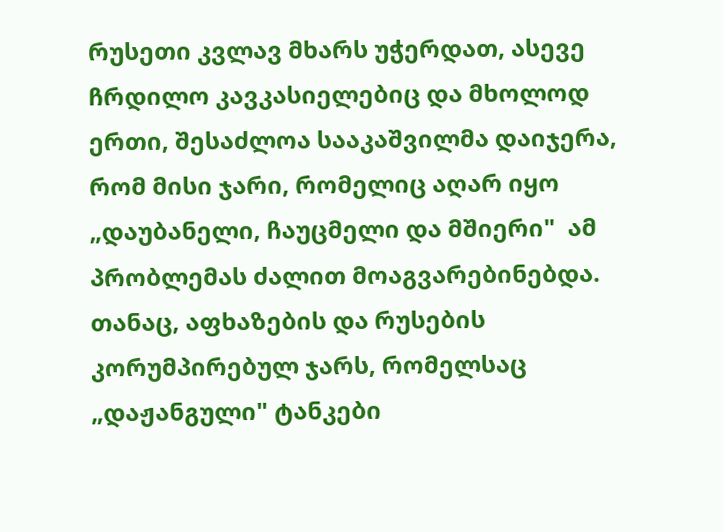რუსეთი კვლავ მხარს უჭერდათ, ასევე ჩრდილო კავკასიელებიც და მხოლოდ ერთი, შესაძლოა სააკაშვილმა დაიჯერა, რომ მისი ჯარი, რომელიც აღარ იყო „დაუბანელი, ჩაუცმელი და მშიერი"  ამ პრობლემას ძალით მოაგვარებინებდა. თანაც, აფხაზების და რუსების კორუმპირებულ ჯარს, რომელსაც „დაჟანგული" ტანკები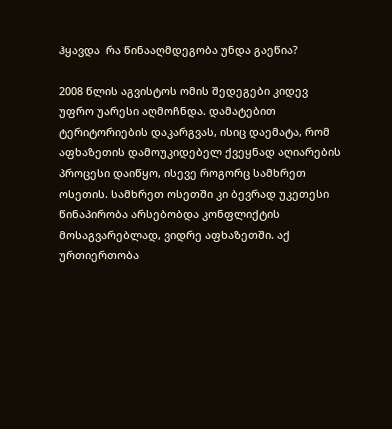ჰყავდა  რა წინააღმდეგობა უნდა გაეწია?

2008 წლის აგვისტოს ომის შედეგები კიდევ უფრო უარესი აღმოჩნდა. დამატებით ტერიტორიების დაკარგვას, ისიც დაემატა, რომ აფხაზეთის დამოუკიდებელ ქვეყნად აღიარების პროცესი დაიწყო, ისევე როგორც სამხრეთ ოსეთის. სამხრეთ ოსეთში კი ბევრად უკეთესი წინაპირობა არსებობდა კონფლიქტის მოსაგვარებლად, ვიდრე აფხაზეთში. აქ ურთიერთობა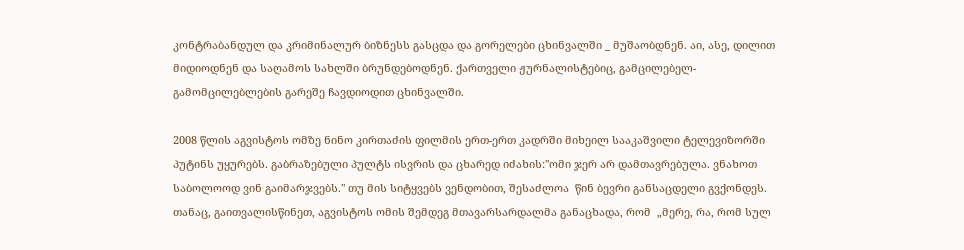კონტრაბანდულ და კრიმინალურ ბიზნესს გასცდა და გორელები ცხინვალში _ მუშაობდნენ. აი, ასე, დილით მიდიოდნენ და საღამოს სახლში ბრუნდებოდნენ. ქართველი ჟურნალისტებიც, გამცილებელ- გამომცილებლების გარეშე ჩავდიოდით ცხინვალში.

2008 წლის აგვისტოს ომზე ნინო კირთაძის ფილმის ერთ-ერთ კადრში მიხეილ სააკაშვილი ტელევიზორში პუტინს უყურებს. გაბრაზებული პულტს ისვრის და ცხარედ იძახის:"ომი ჯერ არ დამთავრებულა. ვნახოთ საბოლოოდ ვინ გაიმარჯვებს." თუ მის სიტყვებს ვენდობით, შესაძლოა  წინ ბევრი განსაცდელი გვქონდეს. თანაც, გაითვალისწინეთ, აგვისტოს ომის შემდეგ მთავარსარდალმა განაცხადა, რომ  „მერე, რა, რომ სულ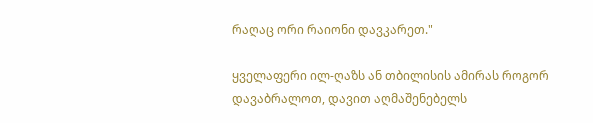რაღაც ორი რაიონი დავკარეთ."

ყველაფერი ილ-ღაზს ან თბილისის ამირას როგორ დავაბრალოთ, დავით აღმაშენებელს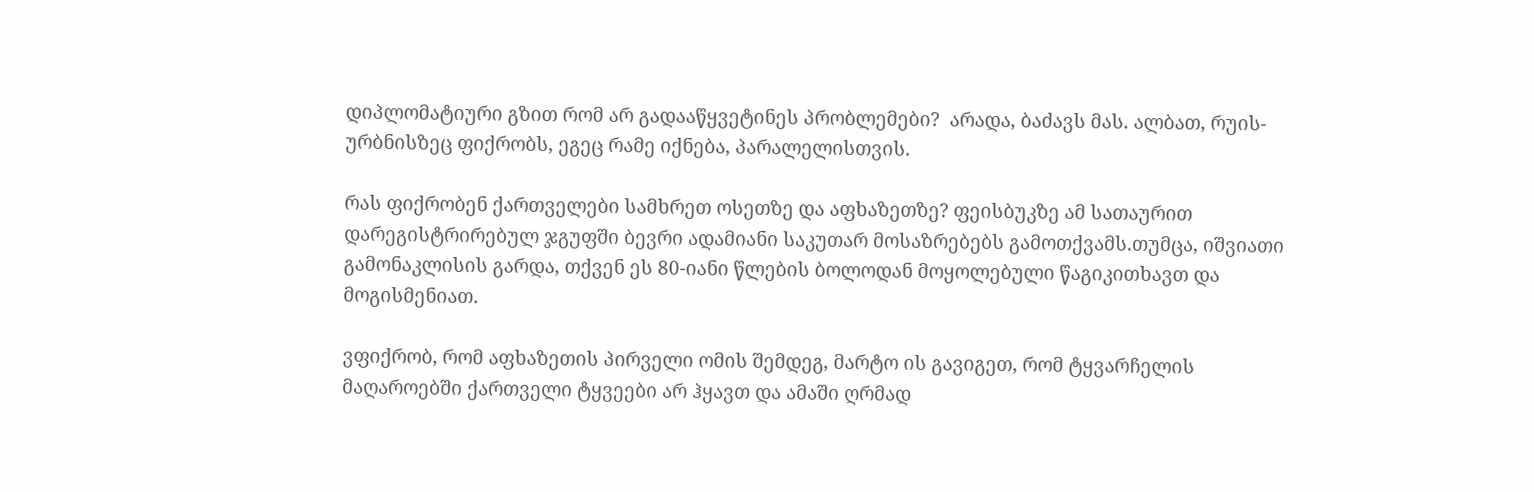დიპლომატიური გზით რომ არ გადააწყვეტინეს პრობლემები?  არადა, ბაძავს მას. ალბათ, რუის- ურბნისზეც ფიქრობს, ეგეც რამე იქნება, პარალელისთვის.

რას ფიქრობენ ქართველები სამხრეთ ოსეთზე და აფხაზეთზე? ფეისბუკზე ამ სათაურით დარეგისტრირებულ ჯგუფში ბევრი ადამიანი საკუთარ მოსაზრებებს გამოთქვამს.თუმცა, იშვიათი გამონაკლისის გარდა, თქვენ ეს 80-იანი წლების ბოლოდან მოყოლებული წაგიკითხავთ და მოგისმენიათ.

ვფიქრობ, რომ აფხაზეთის პირველი ომის შემდეგ, მარტო ის გავიგეთ, რომ ტყვარჩელის მაღაროებში ქართველი ტყვეები არ ჰყავთ და ამაში ღრმად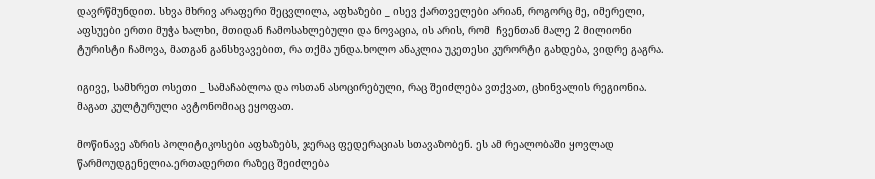დავრწმუნდით. სხვა მხრივ არაფერი შეცვლილა, აფხაზები _ ისევ ქართველები არიან, როგორც მე, იმერელი, აფსუები ერთი მუჭა ხალხი, მთიდან ჩამოსახლებული და ნოვაცია, ის არის, რომ  ჩვენთან მალე 2 მილიონი ტურისტი ჩამოვა, მათგან განსხვავებით, რა თქმა უნდა.ხოლო ანაკლია უკეთესი კურორტი გახდება, ვიდრე გაგრა.

იგივე, სამხრეთ ოსეთი _ სამაჩაბლოა და ოსთან ასოცირებული, რაც შეიძლება ვთქვათ, ცხინვალის რეგიონია. მაგათ კულტურული ავტონომიაც ეყოფათ.

მოწინავე აზრის პოლიტიკოსები აფხაზებს, ჯერაც ფედერაციას სთავაზობენ. ეს ამ რეალობაში ყოვლად წარმოუდგენელია.ერთადერთი რაზეც შეიძლება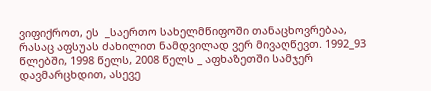ვიფიქროთ, ეს  _საერთო სახელმწიფოში თანაცხოვრებაა, რასაც აფსუას ძახილით ნამდვილად ვერ მივაღწევთ. 1992_93 წლებში, 1998 წელს, 2008 წელს _ აფხაზეთში სამჯერ დავმარცხდით, ასევე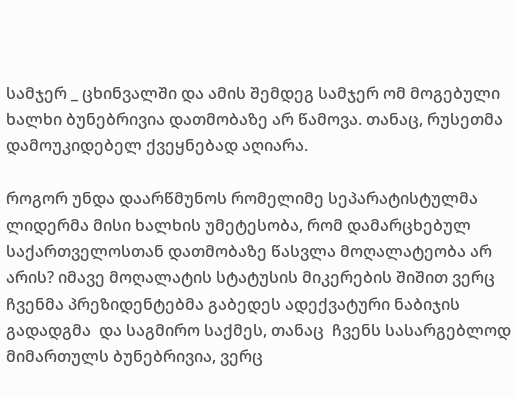სამჯერ _ ცხინვალში და ამის შემდეგ სამჯერ ომ მოგებული ხალხი ბუნებრივია დათმობაზე არ წამოვა. თანაც, რუსეთმა დამოუკიდებელ ქვეყნებად აღიარა.

როგორ უნდა დაარწმუნოს რომელიმე სეპარატისტულმა ლიდერმა მისი ხალხის უმეტესობა, რომ დამარცხებულ საქართველოსთან დათმობაზე წასვლა მოღალატეობა არ არის? იმავე მოღალატის სტატუსის მიკერების შიშით ვერც ჩვენმა პრეზიდენტებმა გაბედეს ადექვატური ნაბიჯის გადადგმა  და საგმირო საქმეს, თანაც  ჩვენს სასარგებლოდ  მიმართულს ბუნებრივია, ვერც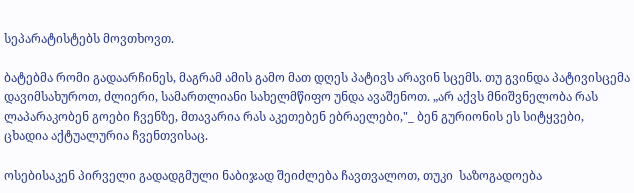სეპარატისტებს მოვთხოვთ.

ბატებმა რომი გადაარჩინეს, მაგრამ ამის გამო მათ დღეს პატივს არავინ სცემს. თუ გვინდა პატივისცემა დავიმსახუროთ, ძლიერი, სამართლიანი სახელმწიფო უნდა ავაშენოთ. „არ აქვს მნიშვნელობა რას ლაპარაკობენ გოები ჩვენზე, მთავარია რას აკეთებენ ებრაელები,"_ ბენ გურიონის ეს სიტყვები, ცხადია აქტუალურია ჩვენთვისაც.

ოსებისაკენ პირველი გადადგმული ნაბიჯად შეიძლება ჩავთვალოთ, თუკი  საზოგადოება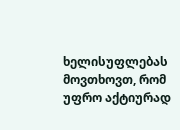ხელისუფლებას მოვთხოვთ, რომ უფრო აქტიურად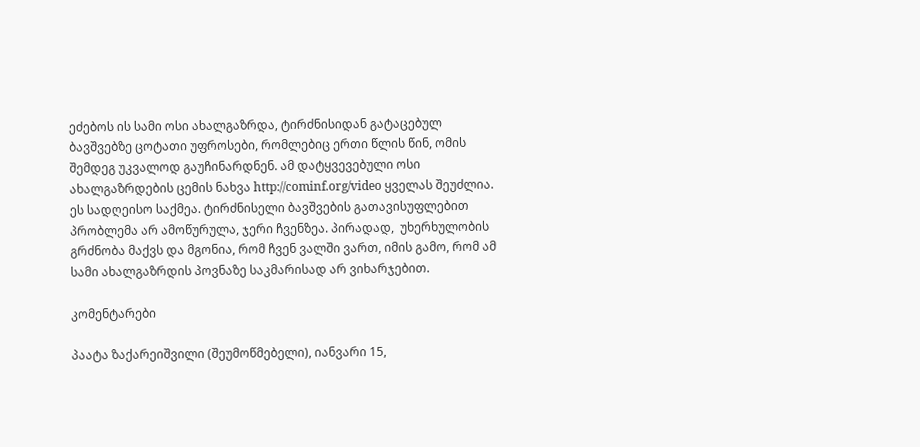ეძებოს ის სამი ოსი ახალგაზრდა, ტირძნისიდან გატაცებულ ბავშვებზე ცოტათი უფროსები, რომლებიც ერთი წლის წინ, ომის შემდეგ უკვალოდ გაუჩინარდნენ. ამ დატყვევებული ოსი ახალგაზრდების ცემის ნახვა http://cominf.org/video ყველას შეუძლია. ეს სადღეისო საქმეა. ტირძნისელი ბავშვების გათავისუფლებით პრობლემა არ ამოწურულა, ჯერი ჩვენზეა. პირადად,  უხერხულობის გრძნობა მაქვს და მგონია, რომ ჩვენ ვალში ვართ, იმის გამო, რომ ამ სამი ახალგაზრდის პოვნაზე საკმარისად არ ვიხარჯებით.

კომენტარები

პაატა ზაქარეიშვილი (შეუმოწმებელი), იანვარი 15,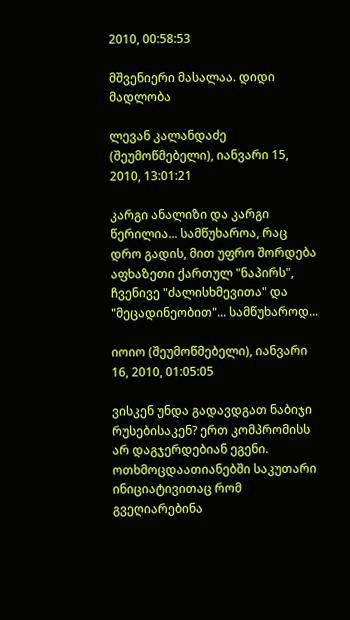2010, 00:58:53

მშვენიერი მასალაა. დიდი მადლობა

ლევან კალანდაძე (შეუმოწმებელი), იანვარი 15, 2010, 13:01:21

კარგი ანალიზი და კარგი წერილია... სამწუხაროა, რაც დრო გადის, მით უფრო შორდება აფხაზეთი ქართულ "ნაპირს", ჩვენივე "ძალისხმევითა" და "მეცადინეობით"... სამწუხაროდ...

იოიო (შეუმოწმებელი), იანვარი 16, 2010, 01:05:05

ვისკენ უნდა გადავდგათ ნაბიჯი რუსებისაკენ? ერთ კომპრომისს არ დაგჯერდებიან ეგენი. ოთხმოცდაათიანებში საკუთარი ინიციატივითაც რომ გვეღიარებინა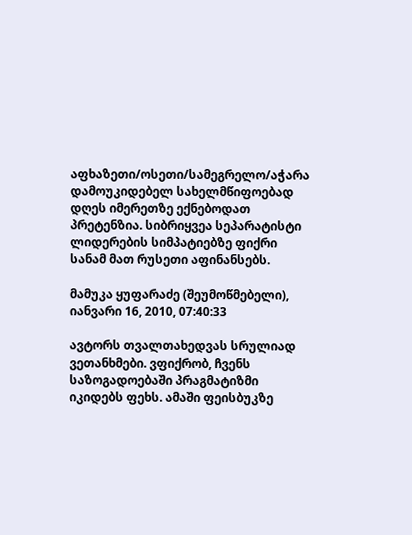აფხაზეთი/ოსეთი/სამეგრელო/აჭარა დამოუკიდებელ სახელმწიფოებად დღეს იმერეთზე ექნებოდათ პრეტენზია. სიბრიყვეა სეპარატისტი ლიდერების სიმპატიებზე ფიქრი სანამ მათ რუსეთი აფინანსებს.

მამუკა ყუფარაძე (შეუმოწმებელი), იანვარი 16, 2010, 07:40:33

ავტორს თვალთახედვას სრულიად ვეთანხმები. ვფიქრობ, ჩვენს საზოგადოებაში პრაგმატიზმი იკიდებს ფეხს. ამაში ფეისბუკზე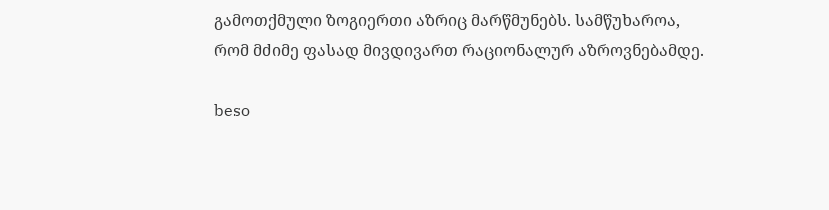გამოთქმული ზოგიერთი აზრიც მარწმუნებს. სამწუხაროა, რომ მძიმე ფასად მივდივართ რაციონალურ აზროვნებამდე.

beso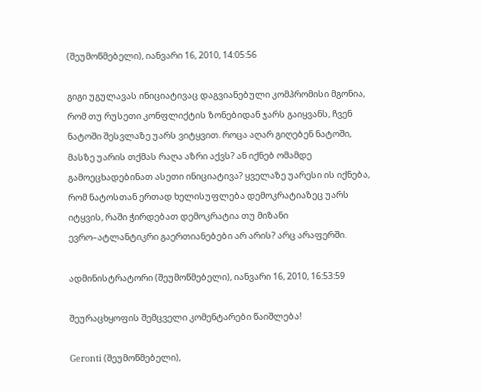(შეუმოწმებელი), იანვარი 16, 2010, 14:05:56

გიგი უგულავას ინიციატივაც დაგვიანებული კომპრომისი მგონია, რომ თუ რუსეთი კონფლიქტის ზონებიდან ჯარს გაიყვანს, ჩვენ ნატოში შესვლაზე უარს ვიტყვით. როცა აღარ გიღებენ ნატოში, მასზე უარის თქმას რაღა აზრი აქვს? ან იქნებ ომამდე გამოეცხადებინათ ასეთი ინიციატივა? ყველაზე უარესი ის იქნება, რომ ნატოსთან ერთად ხელისუფლება დემოკრატიაზეც უარს იტყვის, რაში ჭირდებათ დემოკრატია თუ მიზანი ევრო–ატლანტიკრი გაერთიანებები არ არის? არც არაფერში.

ადმინისტრატორი (შეუმოწმებელი), იანვარი 16, 2010, 16:53:59

შეურაცხყოფის შემცველი კომენტარები წაიშლება!

Geronti (შეუმოწმებელი),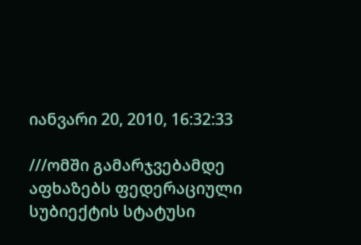იანვარი 20, 2010, 16:32:33

///ომში გამარჯვებამდე აფხაზებს ფედერაციული სუბიექტის სტატუსი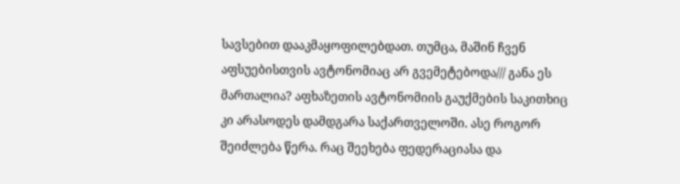სავსებით დააკმაყოფილებდათ. თუმცა, მაშინ ჩვენ აფსუებისთვის ავტონომიაც არ გვემეტებოდა/// განა ეს მართალია? აფხაზეთის ავტონომიის გაუქმების საკითხიც კი არასოდეს დამდგარა საქართველოში. ასე როგორ შეიძლება წერა. რაც შეეხება ფედერაციასა და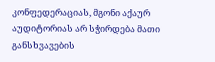კონფედერაციას, მგონი აქაურ აუდიტორიას არ სჭირდება მათი განსხვავების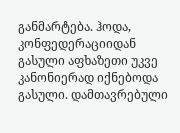განმარტება. ჰოდა, კონფედერაციიდან გასული აფხაზეთი უკვე კანონიერად იქნებოდა გასული. დამთავრებული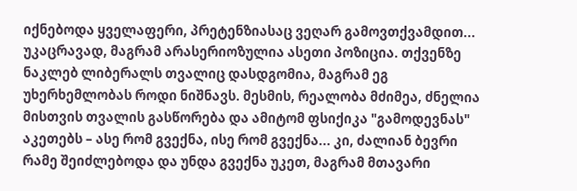იქნებოდა ყველაფერი, პრეტენზიასაც ვეღარ გამოვთქვამდით... უკაცრავად, მაგრამ არასერიოზულია ასეთი პოზიცია. თქვენზე ნაკლებ ლიბერალს თვალიც დასდგომია, მაგრამ ეგ უხერხემლობას როდი ნიშნავს. მესმის, რეალობა მძიმეა, ძნელია მისთვის თვალის გასწორება და ამიტომ ფსიქიკა "გამოდევნას" აკეთებს – ასე რომ გვექნა, ისე რომ გვექნა... კი, ძალიან ბევრი რამე შეიძლებოდა და უნდა გვექნა უკეთ, მაგრამ მთავარი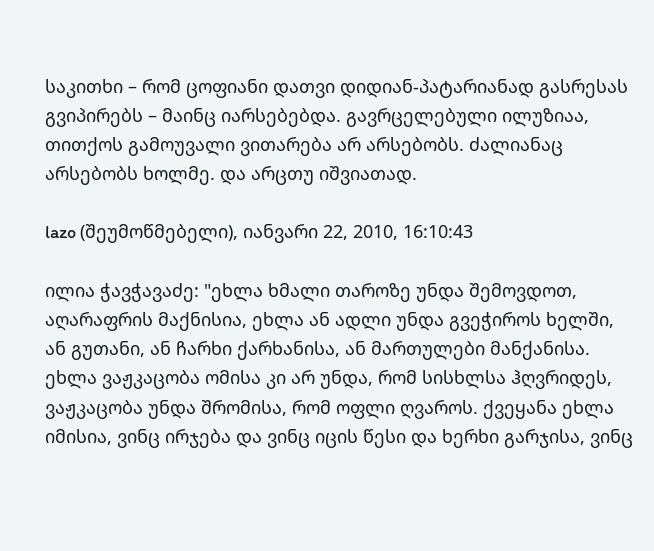საკითხი – რომ ცოფიანი დათვი დიდიან-პატარიანად გასრესას გვიპირებს – მაინც იარსებებდა. გავრცელებული ილუზიაა, თითქოს გამოუვალი ვითარება არ არსებობს. ძალიანაც არსებობს ხოლმე. და არცთუ იშვიათად.

lazo (შეუმოწმებელი), იანვარი 22, 2010, 16:10:43

ილია ჭავჭავაძე: "ეხლა ხმალი თაროზე უნდა შემოვდოთ, აღარაფრის მაქნისია, ეხლა ან ადლი უნდა გვეჭიროს ხელში, ან გუთანი, ან ჩარხი ქარხანისა, ან მართულები მანქანისა. ეხლა ვაჟკაცობა ომისა კი არ უნდა, რომ სისხლსა ჰღვრიდეს, ვაჟკაცობა უნდა შრომისა, რომ ოფლი ღვაროს. ქვეყანა ეხლა იმისია, ვინც ირჯება და ვინც იცის წესი და ხერხი გარჯისა, ვინც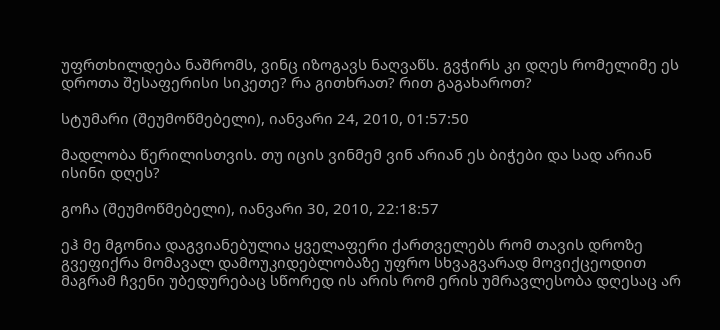უფრთხილდება ნაშრომს, ვინც იზოგავს ნაღვაწს. გვჭირს კი დღეს რომელიმე ეს დროთა შესაფერისი სიკეთე? რა გითხრათ? რით გაგახაროთ?

სტუმარი (შეუმოწმებელი), იანვარი 24, 2010, 01:57:50

მადლობა წერილისთვის. თუ იცის ვინმემ ვინ არიან ეს ბიჭები და სად არიან ისინი დღეს?

გოჩა (შეუმოწმებელი), იანვარი 30, 2010, 22:18:57

ეჰ მე მგონია დაგვიანებულია ყველაფერი ქართველებს რომ თავის დროზე გვეფიქრა მომავალ დამოუკიდებლობაზე უფრო სხვაგვარად მოვიქცეოდით მაგრამ ჩვენი უბედურებაც სწორედ ის არის რომ ერის უმრავლესობა დღესაც არ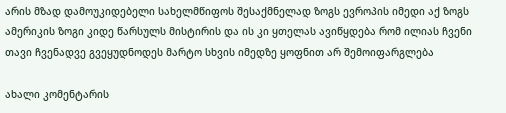არის მზად დამოუკიდებელი სახელმწიფოს შესაქმნელად ზოგს ევროპის იმედი აქ ზოგს ამერიკის ზოგი კიდე წარსულს მისტირის და ის კი ყთელას ავიწყდება რომ ილიას ჩვენი თავი ჩვენადვე გვეყუდნოდეს მარტო სხვის იმედზე ყოფნით არ შემოიფარგლება

ახალი კომენტარის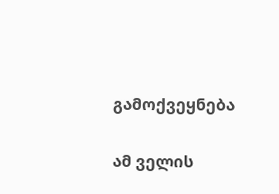გამოქვეყნება

ამ ველის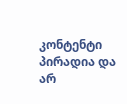კონტენტი პირადია და არ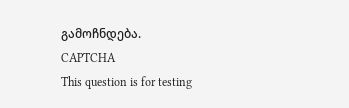გამოჩნდება.
CAPTCHA
This question is for testing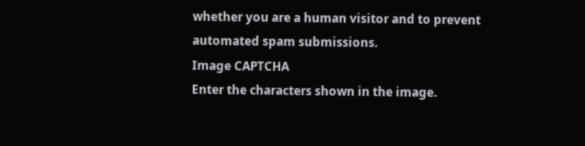whether you are a human visitor and to prevent automated spam submissions.
Image CAPTCHA
Enter the characters shown in the image.